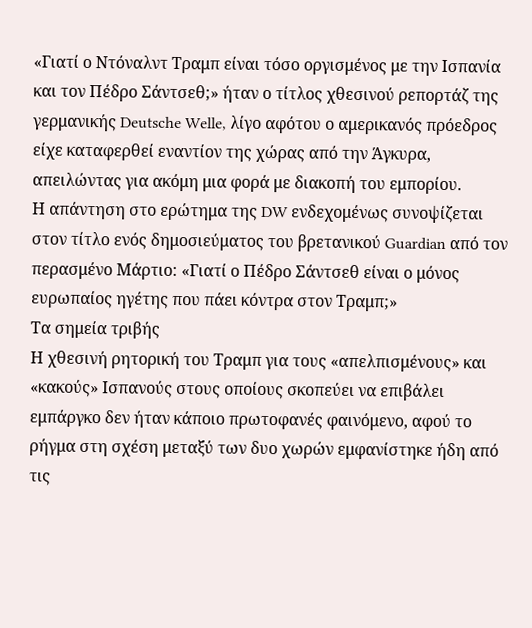«Γιατί ο Ντόναλντ Τραμπ είναι τόσο οργισμένος με την Ισπανία και τον Πέδρο Σάντσεθ;» ήταν ο τίτλος χθεσινού ρεπορτάζ της γερμανικής Deutsche Welle, λίγο αφότου ο αμερικανός πρόεδρος είχε καταφερθεί εναντίον της χώρας από την Άγκυρα, απειλώντας για ακόμη μια φορά με διακοπή του εμπορίου.
Η απάντηση στο ερώτημα της DW ενδεχομένως συνοψίζεται στον τίτλο ενός δημοσιεύματος του βρετανικού Guardian από τον περασμένο Μάρτιο: «Γιατί ο Πέδρο Σάντσεθ είναι ο μόνος ευρωπαίος ηγέτης που πάει κόντρα στον Τραμπ;»
Τα σημεία τριβής
Η χθεσινή ρητορική του Τραμπ για τους «απελπισμένους» και «κακούς» Ισπανούς στους οποίους σκοπεύει να επιβάλει εμπάργκο δεν ήταν κάποιο πρωτοφανές φαινόμενο, αφού το ρήγμα στη σχέση μεταξύ των δυο χωρών εμφανίστηκε ήδη από τις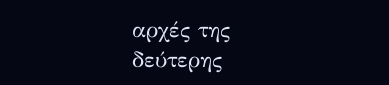αρχές της δεύτερης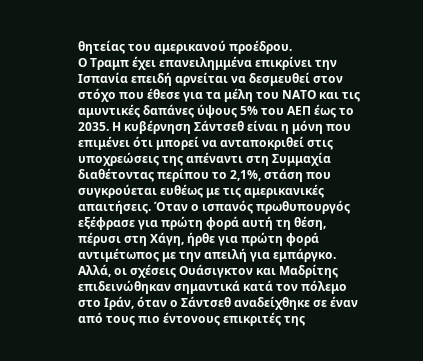θητείας του αμερικανού προέδρου.
Ο Τραμπ έχει επανειλημμένα επικρίνει την Ισπανία επειδή αρνείται να δεσμευθεί στον στόχο που έθεσε για τα μέλη του ΝΑΤΟ και τις αμυντικές δαπάνες ύψους 5% του ΑΕΠ έως το 2035. Η κυβέρνηση Σάντσεθ είναι η μόνη που επιμένει ότι μπορεί να ανταποκριθεί στις υποχρεώσεις της απέναντι στη Συμμαχία διαθέτοντας περίπου το 2,1%, στάση που συγκρούεται ευθέως με τις αμερικανικές απαιτήσεις. Όταν ο ισπανός πρωθυπουργός εξέφρασε για πρώτη φορά αυτή τη θέση, πέρυσι στη Χάγη, ήρθε για πρώτη φορά αντιμέτωπος με την απειλή για εμπάργκο.
Αλλά, οι σχέσεις Ουάσιγκτον και Μαδρίτης επιδεινώθηκαν σημαντικά κατά τον πόλεμο στο Ιράν, όταν ο Σάντσεθ αναδείχθηκε σε έναν από τους πιο έντονους επικριτές της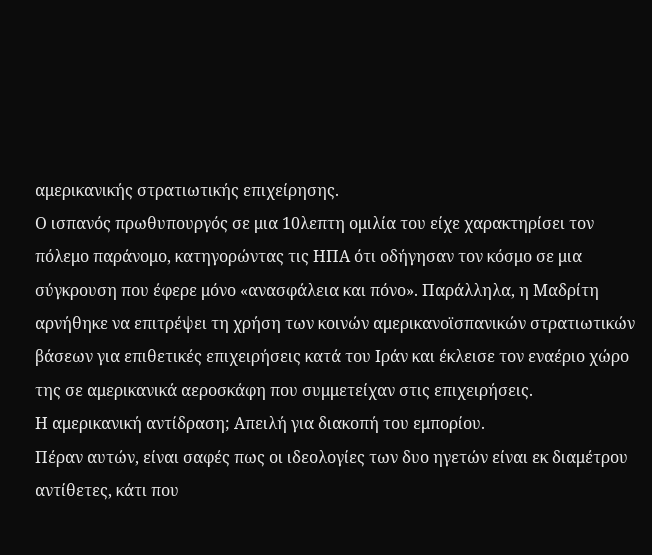αμερικανικής στρατιωτικής επιχείρησης.
Ο ισπανός πρωθυπουργός σε μια 10λεπτη ομιλία του είχε χαρακτηρίσει τον πόλεμο παράνομο, κατηγορώντας τις ΗΠΑ ότι οδήγησαν τον κόσμο σε μια σύγκρουση που έφερε μόνο «ανασφάλεια και πόνο». Παράλληλα, η Μαδρίτη αρνήθηκε να επιτρέψει τη χρήση των κοινών αμερικανοϊσπανικών στρατιωτικών βάσεων για επιθετικές επιχειρήσεις κατά του Ιράν και έκλεισε τον εναέριο χώρο της σε αμερικανικά αεροσκάφη που συμμετείχαν στις επιχειρήσεις.
Η αμερικανική αντίδραση; Απειλή για διακοπή του εμπορίου.
Πέραν αυτών, είναι σαφές πως οι ιδεολογίες των δυο ηγετών είναι εκ διαμέτρου αντίθετες, κάτι που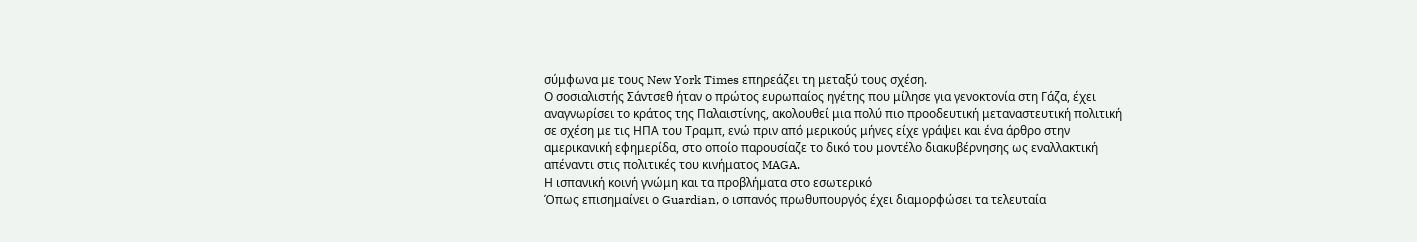σύμφωνα με τους New York Times επηρεάζει τη μεταξύ τους σχέση.
Ο σοσιαλιστής Σάντσεθ ήταν ο πρώτος ευρωπαίος ηγέτης που μίλησε για γενοκτονία στη Γάζα, έχει αναγνωρίσει το κράτος της Παλαιστίνης, ακολουθεί μια πολύ πιο προοδευτική μεταναστευτική πολιτική σε σχέση με τις ΗΠΑ του Τραμπ, ενώ πριν από μερικούς μήνες είχε γράψει και ένα άρθρο στην αμερικανική εφημερίδα, στο οποίο παρουσίαζε το δικό του μοντέλο διακυβέρνησης ως εναλλακτική απέναντι στις πολιτικές του κινήματος MAGA.
Η ισπανική κοινή γνώμη και τα προβλήματα στο εσωτερικό
Όπως επισημαίνει ο Guardian, ο ισπανός πρωθυπουργός έχει διαμορφώσει τα τελευταία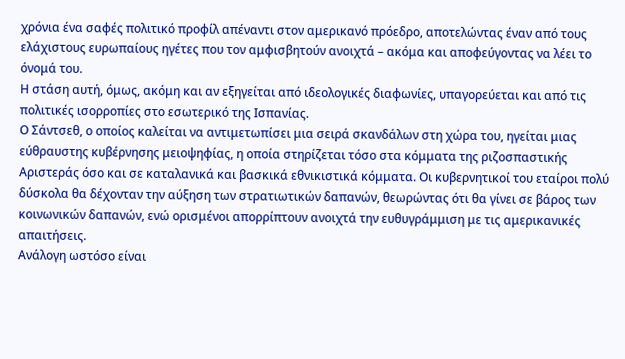χρόνια ένα σαφές πολιτικό προφίλ απέναντι στον αμερικανό πρόεδρο, αποτελώντας έναν από τους ελάχιστους ευρωπαίους ηγέτες που τον αμφισβητούν ανοιχτά – ακόμα και αποφεύγοντας να λέει το όνομά του.
Η στάση αυτή, όμως, ακόμη και αν εξηγείται από ιδεολογικές διαφωνίες, υπαγορεύεται και από τις πολιτικές ισορροπίες στο εσωτερικό της Ισπανίας.
Ο Σάντσεθ, ο οποίος καλείται να αντιμετωπίσει μια σειρά σκανδάλων στη χώρα του, ηγείται μιας εύθραυστης κυβέρνησης μειοψηφίας, η οποία στηρίζεται τόσο στα κόμματα της ριζοσπαστικής Αριστεράς όσο και σε καταλανικά και βασκικά εθνικιστικά κόμματα. Οι κυβερνητικοί του εταίροι πολύ δύσκολα θα δέχονταν την αύξηση των στρατιωτικών δαπανών, θεωρώντας ότι θα γίνει σε βάρος των κοινωνικών δαπανών, ενώ ορισμένοι απορρίπτουν ανοιχτά την ευθυγράμμιση με τις αμερικανικές απαιτήσεις.
Ανάλογη ωστόσο είναι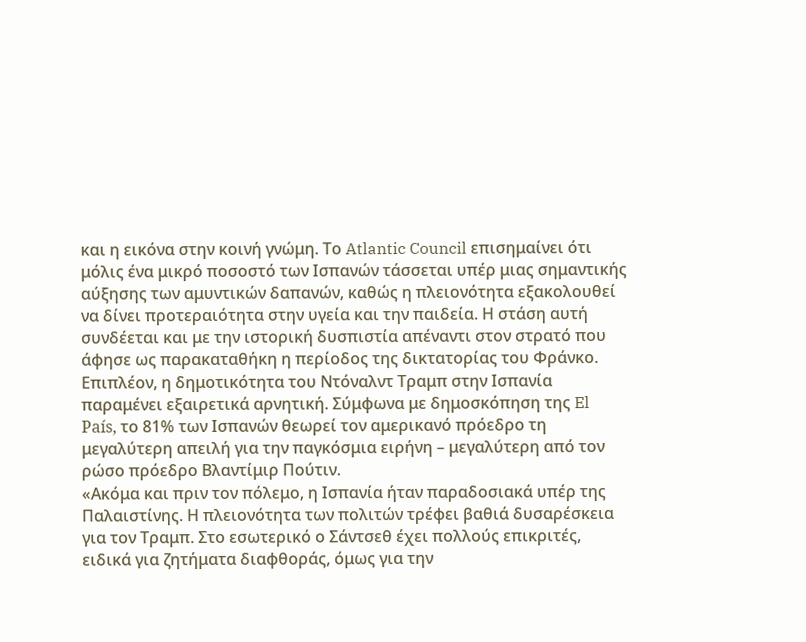και η εικόνα στην κοινή γνώμη. Το Atlantic Council επισημαίνει ότι μόλις ένα μικρό ποσοστό των Ισπανών τάσσεται υπέρ μιας σημαντικής αύξησης των αμυντικών δαπανών, καθώς η πλειονότητα εξακολουθεί να δίνει προτεραιότητα στην υγεία και την παιδεία. Η στάση αυτή συνδέεται και με την ιστορική δυσπιστία απέναντι στον στρατό που άφησε ως παρακαταθήκη η περίοδος της δικτατορίας του Φράνκο.
Επιπλέον, η δημοτικότητα του Ντόναλντ Τραμπ στην Ισπανία παραμένει εξαιρετικά αρνητική. Σύμφωνα με δημοσκόπηση της El País, το 81% των Ισπανών θεωρεί τον αμερικανό πρόεδρο τη μεγαλύτερη απειλή για την παγκόσμια ειρήνη – μεγαλύτερη από τον ρώσο πρόεδρο Βλαντίμιρ Πούτιν.
«Ακόμα και πριν τον πόλεμο, η Ισπανία ήταν παραδοσιακά υπέρ της Παλαιστίνης. Η πλειονότητα των πολιτών τρέφει βαθιά δυσαρέσκεια για τον Τραμπ. Στο εσωτερικό ο Σάντσεθ έχει πολλούς επικριτές, ειδικά για ζητήματα διαφθοράς, όμως για την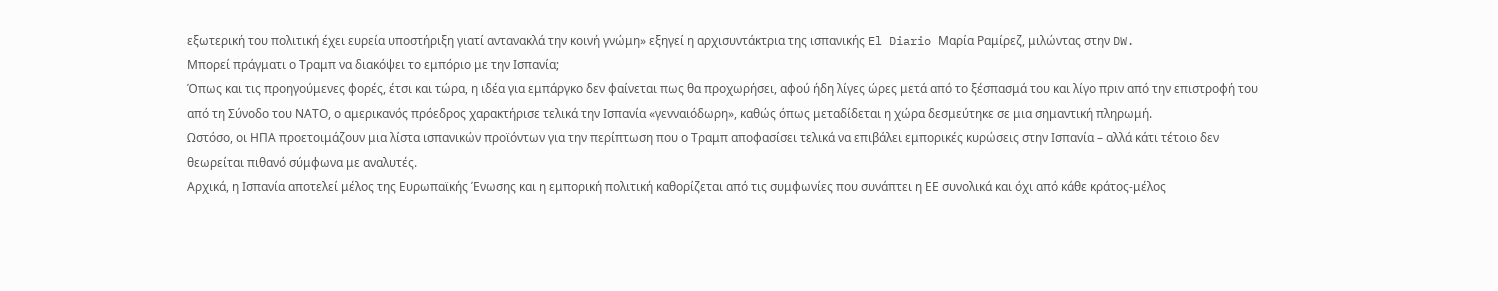εξωτερική του πολιτική έχει ευρεία υποστήριξη γιατί αντανακλά την κοινή γνώμη» εξηγεί η αρχισυντάκτρια της ισπανικής El Diario Μαρία Ραμίρεζ, μιλώντας στην DW.
Μπορεί πράγματι ο Τραμπ να διακόψει το εμπόριο με την Ισπανία;
Όπως και τις προηγούμενες φορές, έτσι και τώρα, η ιδέα για εμπάργκο δεν φαίνεται πως θα προχωρήσει, αφού ήδη λίγες ώρες μετά από το ξέσπασμά του και λίγο πριν από την επιστροφή του από τη Σύνοδο του ΝΑΤΟ, ο αμερικανός πρόεδρος χαρακτήρισε τελικά την Ισπανία «γενναιόδωρη», καθώς όπως μεταδίδεται η χώρα δεσμεύτηκε σε μια σημαντική πληρωμή.
Ωστόσο, οι ΗΠΑ προετοιμάζουν μια λίστα ισπανικών προϊόντων για την περίπτωση που ο Τραμπ αποφασίσει τελικά να επιβάλει εμπορικές κυρώσεις στην Ισπανία – αλλά κάτι τέτοιο δεν θεωρείται πιθανό σύμφωνα με αναλυτές.
Αρχικά, η Ισπανία αποτελεί μέλος της Ευρωπαϊκής Ένωσης και η εμπορική πολιτική καθορίζεται από τις συμφωνίες που συνάπτει η ΕΕ συνολικά και όχι από κάθε κράτος-μέλος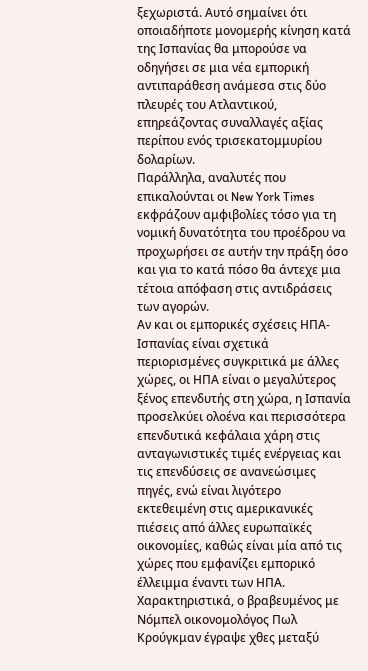ξεχωριστά. Αυτό σημαίνει ότι οποιαδήποτε μονομερής κίνηση κατά της Ισπανίας θα μπορούσε να οδηγήσει σε μια νέα εμπορική αντιπαράθεση ανάμεσα στις δύο πλευρές του Ατλαντικού, επηρεάζοντας συναλλαγές αξίας περίπου ενός τρισεκατομμυρίου δολαρίων.
Παράλληλα, αναλυτές που επικαλούνται οι New York Times εκφράζουν αμφιβολίες τόσο για τη νομική δυνατότητα του προέδρου να προχωρήσει σε αυτήν την πράξη όσο και για το κατά πόσο θα άντεχε μια τέτοια απόφαση στις αντιδράσεις των αγορών.
Αν και οι εμπορικές σχέσεις ΗΠΑ-Ισπανίας είναι σχετικά περιορισμένες συγκριτικά με άλλες χώρες, οι ΗΠΑ είναι ο μεγαλύτερος ξένος επενδυτής στη χώρα, η Ισπανία προσελκύει ολοένα και περισσότερα επενδυτικά κεφάλαια χάρη στις ανταγωνιστικές τιμές ενέργειας και τις επενδύσεις σε ανανεώσιμες πηγές, ενώ είναι λιγότερο εκτεθειμένη στις αμερικανικές πιέσεις από άλλες ευρωπαϊκές οικονομίες, καθώς είναι μία από τις χώρες που εμφανίζει εμπορικό έλλειμμα έναντι των ΗΠΑ.
Χαρακτηριστικά, ο βραβευμένος με Νόμπελ οικονομολόγος Πωλ Κρούγκμαν έγραψε χθες μεταξύ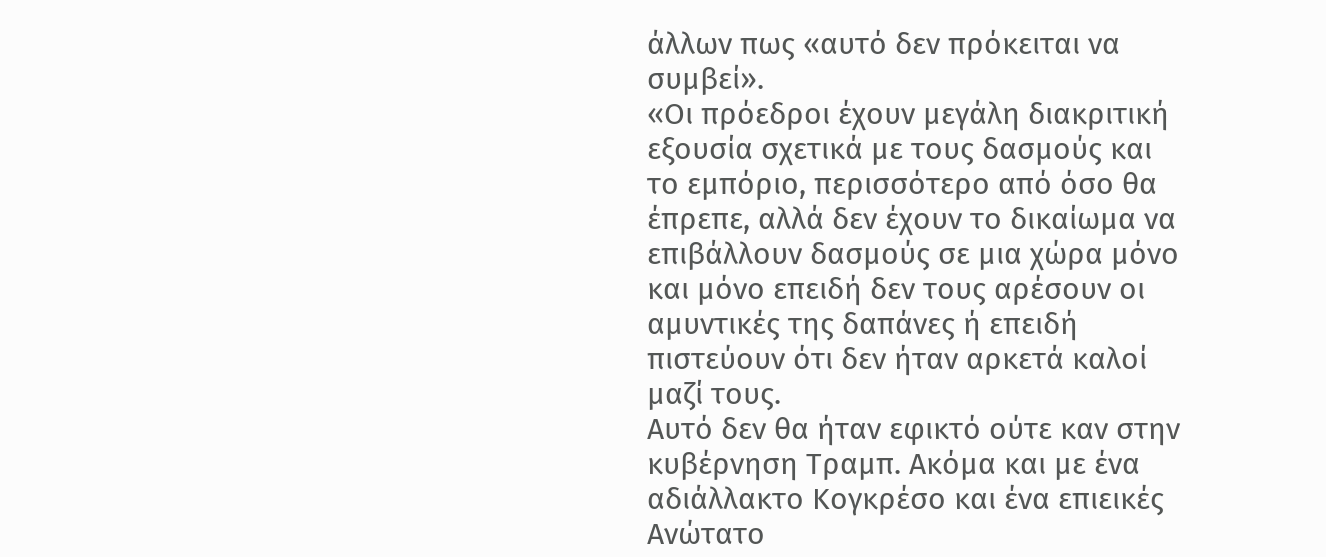άλλων πως «αυτό δεν πρόκειται να συμβεί».
«Οι πρόεδροι έχουν μεγάλη διακριτική εξουσία σχετικά με τους δασμούς και το εμπόριο, περισσότερο από όσο θα έπρεπε, αλλά δεν έχουν το δικαίωμα να επιβάλλουν δασμούς σε μια χώρα μόνο και μόνο επειδή δεν τους αρέσουν οι αμυντικές της δαπάνες ή επειδή πιστεύουν ότι δεν ήταν αρκετά καλοί μαζί τους.
Αυτό δεν θα ήταν εφικτό ούτε καν στην κυβέρνηση Τραμπ. Ακόμα και με ένα αδιάλλακτο Κογκρέσο και ένα επιεικές Ανώτατο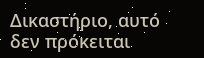Δικαστήριο, αυτό δεν πρόκειται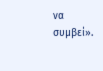να συμβεί».